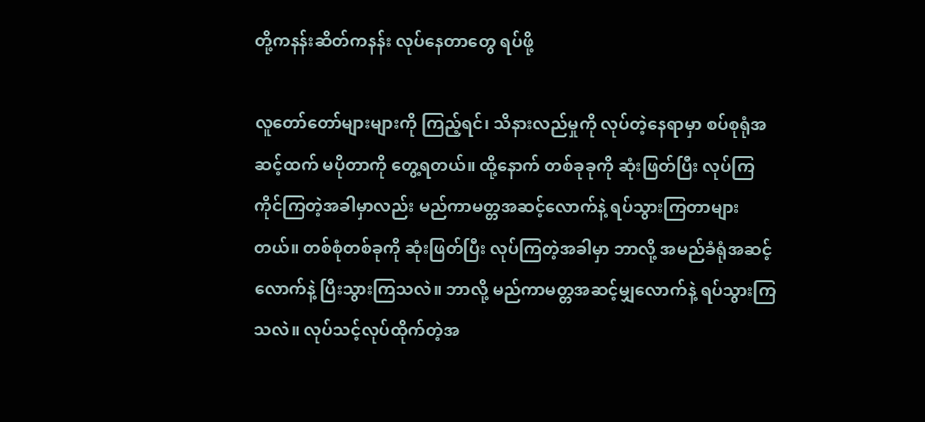တို့ကနန်းဆိတ်ကနန်း လုပ်နေတာတွေ ရပ်ဖို့

လူတော်တော်များများကို ကြည့်ရင်၊ သိနားလည်မှုကို လုပ်တဲ့နေရာမှာ စပ်စုရုံအဆင့်ထက် မပိုတာကို တွေ့ရတယ်။ ထို့နောက် တစ်ခုခုကို ဆုံးဖြတ်ပြီး လုပ်ကြကိုင်ကြတဲ့အခါမှာလည်း မည်ကာမတ္တအဆင့်လောက်နဲ့ ရပ်သွားကြတာများတယ်။ တစ်စုံတစ်ခုကို ဆုံးဖြတ်ပြီး လုပ်ကြတဲ့အခါမှာ ဘာလို့ အမည်ခံရုံအဆင့်လောက်နဲ့ ပြီးသွားကြသလဲ။ ဘာလို့ မည်ကာမတ္တအဆင့်မျှလောက်နဲ့ ရပ်သွားကြသလဲ။ လုပ်သင့်လုပ်ထိုက်တဲ့အ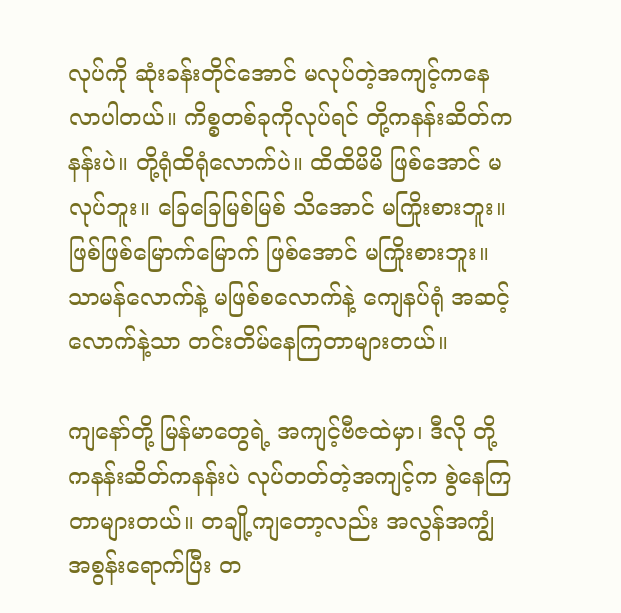လုပ်ကို ဆုံးခန်းတိုင်အောင် မလုပ်တဲ့အကျင့်ကနေ လာပါတယ်။ ကိစ္စတစ်ခုကိုလုပ်ရင် တို့ကနန်းဆိတ်ကနန်းပဲ။ တို့ရုံထိရုံလောက်ပဲ။ ထိထိမိမိ ဖြစ်အောင် မလုပ်ဘူး။ ခြေခြေမြစ်မြစ် သိအောင် မကြိုးစားဘူး။ ဖြစ်ဖြစ်မြောက်မြောက် ဖြစ်အောင် မကြိုးစားဘူး။ သာမန်လောက်နဲ့ မဖြစ်စလောက်နဲ့ ကျေနပ်ရုံ အဆင့်လောက်နဲ့သာ တင်းတိမ်နေကြတာများတယ်။

ကျနော်တို့ မြန်မာတွေရဲ့ အကျင့်ဗီဇထဲမှာ၊ ဒီလို တို့ကနန်းဆိတ်ကနန်းပဲ လုပ်တတ်တဲ့အကျင့်က စွဲနေကြတာများတယ်။ တချို့ကျတော့လည်း အလွန်အကျွံ အစွန်းရောက်ပြီး တ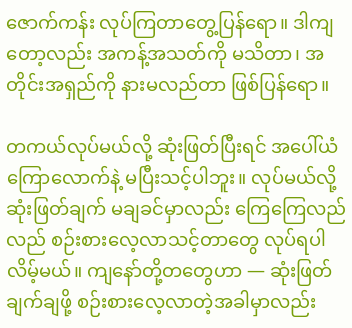ဇောက်ကန်း လုပ်ကြတာတွေ့ပြန်ရော။ ဒါကျတော့လည်း အကန့်အသတ်ကို မသိတာ၊ အတိုင်းအရှည်ကို နားမလည်တာ ဖြစ်ပြန်ရော။

တကယ်လုပ်မယ်လို့ ဆုံးဖြတ်ပြီးရင် အပေါ်ယံကြောလောက်နဲ့ မပြီးသင့်ပါဘူး။ လုပ်မယ်လို့ ဆုံးဖြတ်ချက် မချခင်မှာလည်း ကြေကြေလည်လည် စဉ်းစားလေ့လာသင့်တာတွေ လုပ်ရပါလိမ့်မယ်။ ကျနော်တို့တတွေဟာ — ဆုံးဖြတ်ချက်ချဖို့ စဉ်းစားလေ့လာတဲ့အခါမှာလည်း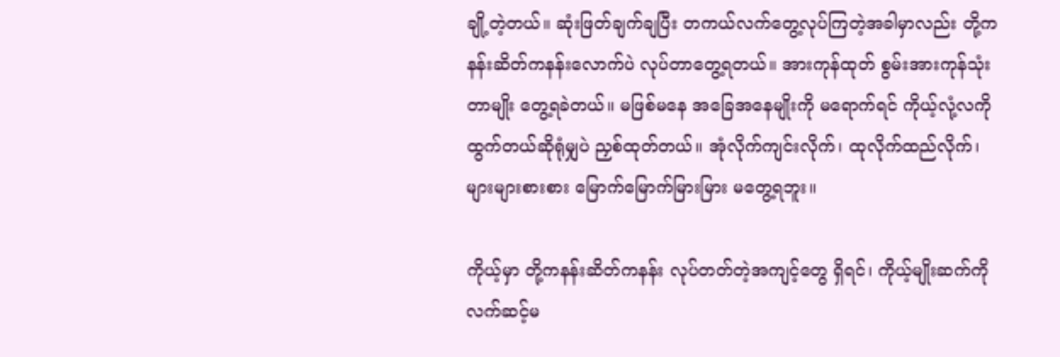ချို့တဲ့တယ်။ ဆုံးဖြတ်ချက်ချပြီး တကယ်လက်တွေ့လုပ်ကြတဲ့အခါမှာလည်း တို့ကနန်းဆိတ်ကနန်းလောက်ပဲ လုပ်တာတွေ့ရတယ်။ အားကုန်ထုတ် စွမ်းအားကုန်သုံးတာမျိုး တွေ့ရခဲတယ်။ မဖြစ်မနေ အခြေအနေမျိုးကို မရောက်ရင် ကိုယ့်လုံ့လကို ထွက်တယ်ဆိုရုံမျှပဲ ညှစ်ထုတ်တယ်။ အုံလိုက်ကျင်းလိုက်၊ ထုလိုက်ထည်လိုက်၊ များများစားစား မြောက်မြောက်မြားမြား မတွေ့ရဘူး။

ကိုယ့်မှာ တို့ကနန်းဆိတ်ကနန်း လုပ်တတ်တဲ့အကျင့်တွေ ရှိရင်၊ ကိုယ့်မျိုးဆက်ကို လက်ဆင့်မ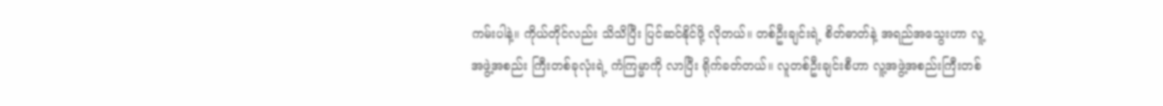ကမ်းပါနဲ့။ ကိုယ်တိုင်လည်း သိသိပြီး ပြင်ဆင်နိုင်ဖို့ လိုတယ်။ တစ်ဦးချင်းရဲ့ စိတ်ဓာတ်နဲ့ အရည်အသွေးဟာ လူ့အဖွဲ့အစည်း ကြီးတစ်ခုလုံးရဲ့ ကံကြမ္မာကို လာပြီး ရိုက်ခတ်တယ်။ လူတစ်ဦးချင်းစီဟာ လူ့အဖွဲ့အစည်းကြီးတစ်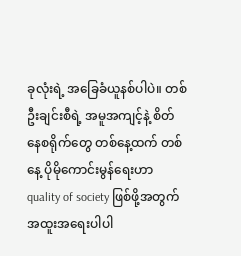ခုလုံးရဲ့ အခြေခံယူနစ်ပါပဲ။ တစ်ဦးချင်းစီရဲ့ အမူအကျင့်နဲ့ စိတ်နေစရိုက်တွေ တစ်နေ့ထက် တစ်နေ့ ပိုမိုကောင်းမွန်ရေးဟာ quality of society ဖြစ်ဖို့အတွက် အထူးအရေးပါပါ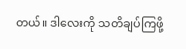တယ်။ ဒါလေးကို သတိချပ်ကြဖို့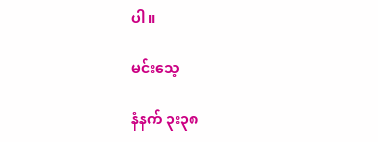ပါ။

မင်းသေ့

နံနက် ၃း၃၈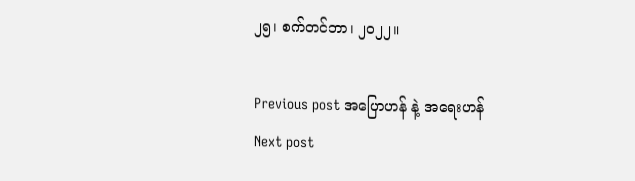၂၅၊ စက်တင်ဘာ၊ ၂၀၂၂။

Previous post အပြောဟန် နဲ့ အရေးဟန်
Next post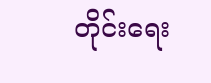တိုင်းရေး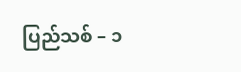ပြည်သစ် – ၁